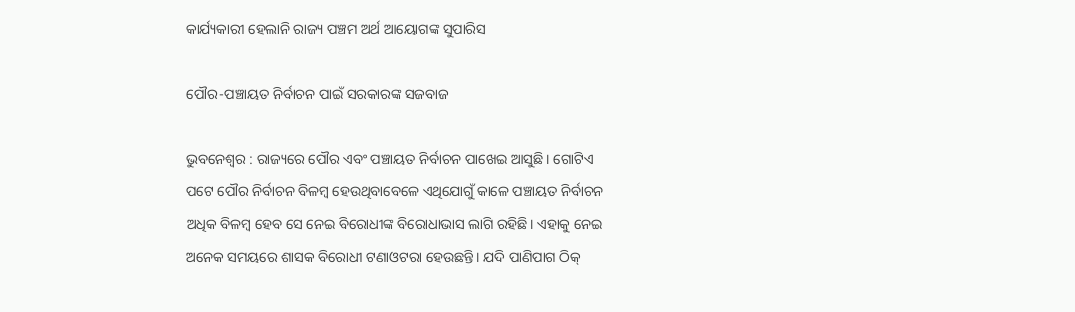କାର୍ଯ୍ୟକାରୀ ହେଲାନି ରାଜ୍ୟ ପଞ୍ଚମ ଅର୍ଥ ଆୟୋଗଙ୍କ ସୁପାରିସ

ପୌର-ପଞ୍ଚାୟତ ନିର୍ବାଚନ ପାଇଁ ସରକାରଙ୍କ ସଜବାଜ

ଭୁବନେଶ୍ବର : ରାଜ୍ୟରେ ପୌର ଏବଂ ପଞ୍ଚାୟତ ନିର୍ବାଚନ ପାଖେଇ ଆସୁଛି। ଗୋଟିଏ ପଟେ ପୌର ନିର୍ବାଚନ ବିଳମ୍ବ ହେଉଥିବାବେଳେ ଏଥିଯୋଗୁଁ କାଳେ ପଞ୍ଚାୟତ ନିର୍ବାଚନ ଅଧିକ ବିଳମ୍ବ ହେବ ସେ ନେଇ ବିରୋଧୀଙ୍କ ବିରୋଧାଭାସ ଲାଗି ରହିଛି। ଏହାକୁ ନେଇ ଅନେକ ସମୟରେ ଶାସକ ବିରୋଧୀ ଟଣାଓଟରା ହେଉଛନ୍ତି। ଯଦି ପାଣିପାଗ ଠିକ୍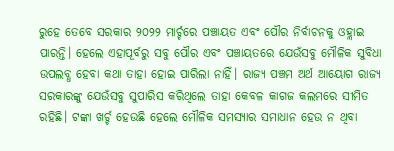ରୁହେ ତେବେ ସରକାର ୨୦୨୨ ମାର୍ଚ୍ଚରେ ପଞ୍ଚାୟତ ଏବଂ ପୌର ନିର୍ବାଚନକୁ ଓହ୍ଲାଇ ପାରନ୍ତି। ହେଲେ ଏହାପୂର୍ବରୁ ସବୁ ପୌର ଏବଂ ପଞ୍ଚାୟତରେ ଯେଉଁସବୁ ମୌଳିକ ସୁବିଧା ଉପଲବ୍ଧ ହେବା କଥା ତାହା ହୋଇ ପାରିଲା ନାହିଁ। ରାଜ୍ୟ ପଞ୍ଚମ ଅର୍ଥ ଆୟୋଗ ରାଜ୍ୟ ସରକାରଙ୍କୁ ଯେଉଁସବୁ ସୁପାରିସ କରିଥିଲେ ତାହା କେବଳ କାଗଜ କଲମରେ ସୀମିତ ରହିଛି। ଟଙ୍କା ଖର୍ଚ୍ଚ ହେଉଛି ହେଲେ ମୌଳିକ ସମସ୍ୟାର ସମାଧାନ ହେଉ ନ ଥିବା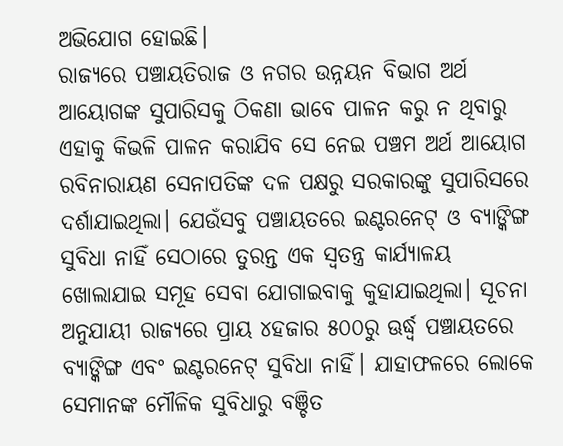ଅଭିଯୋଗ ହୋଇଛି।
ରାଜ୍ୟରେ ପଞ୍ଚାୟତିରାଜ ଓ ନଗର ଉନ୍ନୟନ ବିଭାଗ ଅର୍ଥ ଆୟୋଗଙ୍କ ସୁପାରିସକୁ ଠିକଣା ଭାବେ ପାଳନ କରୁ ନ ଥିବାରୁ ଏହାକୁ କିଭଳି ପାଳନ କରାଯିବ ସେ ନେଇ ପଞ୍ଚମ ଅର୍ଥ ଆୟୋଗ ରବିନାରାୟଣ ସେନାପତିଙ୍କ ଦଳ ପକ୍ଷରୁ ସରକାରଙ୍କୁ ସୁପାରିସରେ ଦର୍ଶାଯାଇଥିଲା। ଯେଉଁସବୁ ପଞ୍ଚାୟତରେ ଇଣ୍ଟରନେଟ୍ ଓ ବ୍ୟାଙ୍କିଙ୍ଗ ସୁବିଧା ନାହିଁ ସେଠାରେ ତୁରନ୍ତ ଏକ ସ୍ବତନ୍ତ୍ର କାର୍ଯ୍ୟାଳୟ ଖୋଲାଯାଇ ସମୂହ ସେବା ଯୋଗାଇବାକୁ କୁହାଯାଇଥିଲା। ସୂଚନା ଅନୁଯାୟୀ ରାଜ୍ୟରେ ପ୍ରାୟ ୪ହଜାର ୫୦୦ରୁ ଊର୍ଦ୍ଧ୍ବ ପଞ୍ଚାୟତରେ ବ୍ୟାଙ୍କିଙ୍ଗ ଏବଂ ଇଣ୍ଟରନେଟ୍ ସୁବିଧା ନାହିଁ। ଯାହାଫଳରେ ଲୋକେ ସେମାନଙ୍କ ମୌଳିକ ସୁବିଧାରୁ ବଞ୍ଚିତ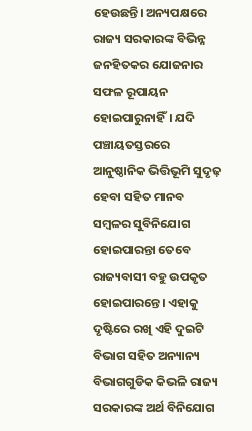ହେଉଛନ୍ତି। ଅନ୍ୟପକ୍ଷରେ ରାଜ୍ୟ ସରକାରଙ୍କ ବିଭିନ୍ନ ଜନହିତକର ଯୋଜନାର ସଫଳ ରୂପାୟନ ହୋଇପାରୁନାହିଁ। ଯଦି ପଞ୍ଚାୟତସ୍ତରରେ ଆନୁଷ୍ଠାନିକ ଭିତ୍ତିଭୂମି ସୁଦୃଢ଼ ହେବା ସହିତ ମାନବ ସମ୍ବଳର ସୁବିନିଯୋଗ ହୋଇପାରନ୍ତା ତେବେ ରାଜ୍ୟବାସୀ ବହୁ ଉପକୃତ ହୋଇପାରନ୍ତେ। ଏହାକୁ ଦୃ‌ଷ୍ଟିରେ ରଖି ଏହି ଦୁଇଟି ବିଭାଗ ସହିତ ଅନ୍ୟାନ୍ୟ ବିଭାଗଗୁଡିକ କିଭଳି ରାଜ୍ୟ ସରକାରଙ୍କ ଅର୍ଥ ବିନିଯୋଗ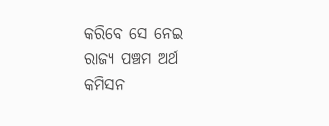କରିବେ ସେ ନେଇ ରାଜ୍ୟ ପଞ୍ଚମ ଅର୍ଥ କମିସନ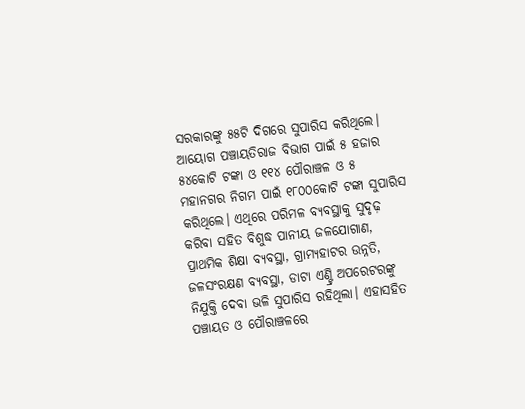ସରକାରଙ୍କୁ ୫୫ଟି ଦିଗରେ ସୁପାରିସ କରିଥିଲେ।
ଆୟୋଗ ପଞ୍ଚାୟତିରାଜ ବିଭାଗ ପାଇଁ ୫ ହଜାର ୫୪କୋଟି ଟଙ୍କା ଓ ୧୧୪ ପୌରାଞ୍ଚଳ ଓ ୫ ମହାନଗର ନିଗମ ପାଇଁ ୧୮୦୦କୋଟି ଟଙ୍କା ସୁପାରିସ କରିଥିଲେ। ଏଥିରେ ପରିମଳ ବ୍ୟବସ୍ଥାକୁ ସୁଦୃଢ଼ କରିବା ସହିତ ବିଶୁଦ୍ଧ ପାନୀୟ ଜଳଯୋଗାଣ, ପ୍ରାଥମିକ ଶିକ୍ଷା ବ୍ୟବସ୍ଥା, ଗ୍ରାମ୍ୟହାଟର ଉନ୍ନତି, ଜଳସଂରକ୍ଷଣ ବ୍ୟବସ୍ଥା, ଡାଟା ଏଣ୍ଟ୍ରି ଅପରେଟରଙ୍କୁ ନିଯୁକ୍ତି ଦେବା ଭଳି ସୁପାରିସ ରହିଥିଲା। ଏହାସହିତ ପଞ୍ଚାୟତ ଓ ପୌରାଞ୍ଚଳରେ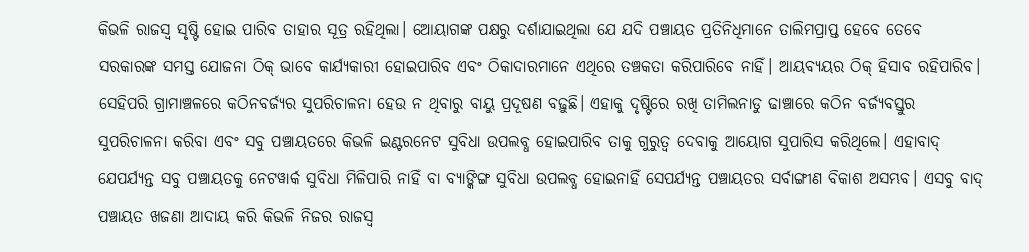କିଭଳି ରାଜସ୍ବ ସୃଷ୍ଟି ହୋଇ ପାରିବ ତାହାର ସୂତ୍ର ରହିଥିଲା। ଆ‌େ‌ୟାଗଙ୍କ ପକ୍ଷରୁ ଦର୍ଶାଯାଇଥିଲା ଯେ ଯଦି ପଞ୍ଚାୟତ ପ୍ରତିନିଧିମାନେ ତାଲିମପ୍ରାପ୍ତ ହେବେ ତେବେ ସରକାରଙ୍କ ସମସ୍ତ ଯୋଜନା ଠିକ୍ ଭାବେ କାର୍ଯ୍ୟକାରୀ ହୋଇପାରିବ ଏବଂ ଠିକାଦାରମାନେ ଏଥିରେ ତଞ୍ଚକତା କରିପାରିବେ ନାହିଁ। ଆୟବ୍ୟୟର ଠିକ୍ ହିସାବ ରହିପାରିବ। ସେହିପରି ଗ୍ରାମାଞ୍ଚଳରେ କଠିନବର୍ଜ୍ୟର ସୁପରିଚାଳନା ହେଉ ନ ଥିବାରୁ ବାୟୁ ପ୍ରଦୂଷଣ ବଢ଼ୁଛି। ଏହାକୁ ଦୃ‌ଷ୍ଟିରେ ରଖି ତାମିଲନାଡୁ ଢାଞ୍ଚାରେ କଠିନ ବର୍ଜ୍ୟବସ୍ତୁର ସୁପରିଚାଳନା କରିବା ଏବଂ ସବୁ ପଞ୍ଚାୟତରେ କିଭଳି ଇଣ୍ଟରନେଟ ସୁବିଧା ଉପଲବ୍ଧ ହୋଇପାରିବ ତାକୁ ଗୁରୁତ୍ବ ଦେବାକୁ ଆୟୋଗ ସୁପାରିସ କରିଥିଲେ। ଏହାବାଦ୍ ଯେପର୍ଯ୍ୟନ୍ତ ସବୁ ପଞ୍ଚାୟତକୁ ନେଟୱାର୍କ ସୁବିଧା ମିଳିପାରି ନାହିଁ ବା ବ୍ୟାଙ୍କିଙ୍ଗ ସୁବିଧା ଉପଲବ୍ଧ ହୋଇନାହିଁ ସେପର୍ଯ୍ୟନ୍ତ ପଞ୍ଚାୟତର ସର୍ବାଙ୍ଗୀଣ ବିକାଶ ଅସମ୍ଭବ। ଏସବୁ ବାଦ୍ ପଞ୍ଚାୟତ ଖଜଣା ଆଦାୟ କରି କିଭଳି ନିଜର ରାଜସ୍ବ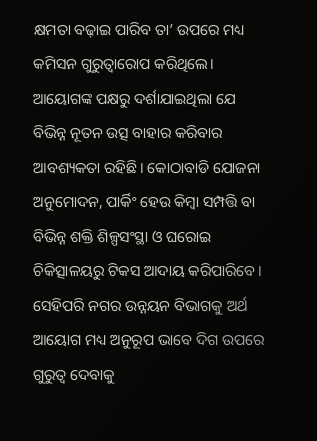କ୍ଷମତା ବଢ଼ାଇ ପାରିବ ତା’ ଉପରେ ମଧ୍ୟ କମିସନ ଗୁରୁତ୍ବାରୋପ କରିଥିଲେ। ଆୟୋଗଙ୍କ ପକ୍ଷରୁ ଦର୍ଶାଯାଇଥିଲା ଯେ ବିଭିନ୍ନ ନୂତନ ଉତ୍ସ ବାହାର କରିବାର ଆବଶ୍ୟକତା ରହିଛି। କୋଠାବାଡି ଯୋଜନା ଅନୁମୋଦନ, ପାର୍କିଂ ହେଉ କିମ୍ବା ସମ୍ପତ୍ତି ବା ବିଭିନ୍ନ ଶକ୍ତି ଶିଳ୍ପସଂସ୍ଥା ଓ ଘରୋଇ ଚିକିତ୍ସାଳୟରୁ ଟିକସ ଆଦାୟ କରିପାରିବେ। ସେହିପରି ନଗର ଉନ୍ନୟନ ବିଭାଗକୁ ଅର୍ଥ ଆୟୋଗ ମଧ୍ୟ ଅନୁରୂପ ଭାବେ ଦିଗ ଉପରେ ଗୁରୁତ୍ବ ଦେବାକୁ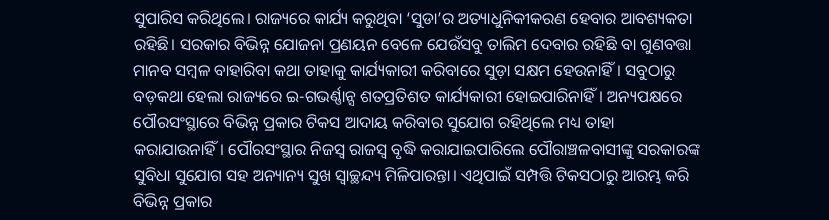ସୁପାରିସ କରିଥିଲେ। ରାଜ୍ୟରେ କାର୍ଯ୍ୟ କରୁଥିବା ‘ସୁଡା’ର ଅତ୍ୟାଧୁନିକୀକରଣ ହେବାର ଆବଶ୍ୟକତା ରହିଛି। ସରକାର ବିଭିନ୍ନ ଯୋଜନା ପ୍ରଣୟନ ବେଳେ ଯେଉଁସବୁ ତାଲିମ ଦେବାର ରହିଛି ବା ଗୁଣବତ୍ତା ମାନବ ସମ୍ବଳ ବାହାରିବା କଥା ତାହାକୁ କାର୍ଯ୍ୟକାରୀ କରିବାରେ ସୁଡ଼ା ସକ୍ଷମ ହେଉନାହିଁ। ସବୁଠାରୁ ବଡ଼କଥା ହେଲା ରାଜ୍ୟରେ ଇ-ଗଭର୍ଣ୍ଣାନ୍ସ ଶତପ୍ରତିଶତ କାର୍ଯ୍ୟକାରୀ ହୋଇପାରିନାହିଁ। ଅନ୍ୟପକ୍ଷରେ ପୌରସଂସ୍ଥାରେ ବିଭିନ୍ନ ପ୍ରକାର ଟିକସ ଆଦାୟ କରିବାର ସୁଯୋଗ ରହିଥିଲେ ମଧ୍ୟ ତାହା କରାଯାଉନାହିଁ। ପୌରସଂସ୍ଥାର ନିଜସ୍ବ ରାଜସ୍ବ ବୃଦ୍ଧି କରାଯାଇପାରିଲେ ପୌରାଞ୍ଚଳବାସୀଙ୍କୁ ସରକାରଙ୍କ ସୁବିଧା ସୁଯୋଗ ସହ ଅନ୍ୟାନ୍ୟ ସୁଖ ସ୍ବାଚ୍ଛନ୍ଦ୍ୟ ମିଳିପାରନ୍ତା। ଏଥିପାଇଁ ସମ୍ପତ୍ତି ଟିକସଠାରୁ ଆରମ୍ଭ କରି ବିଭିନ୍ନ ପ୍ରକାର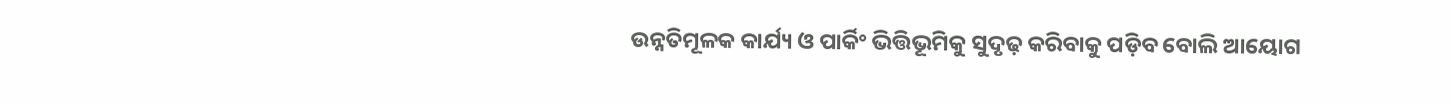ଉନ୍ନତିମୂଳକ କାର୍ଯ୍ୟ ଓ ପାର୍କିଂ ଭିତ୍ତିଭୂମିକୁ ସୁଦୃଢ଼ କରିବାକୁ ପଡ଼ିବ ବୋଲି ଆୟୋଗ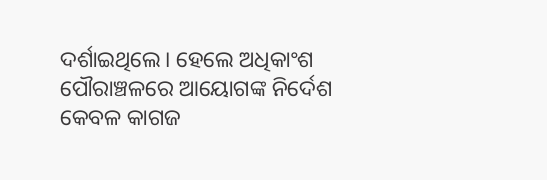ଦର୍ଶାଇଥିଲେ। ହେଲେ ଅଧିକାଂଶ ପୌରାଞ୍ଚଳରେ ଆୟୋଗଙ୍କ ନିର୍ଦେଶ କେବଳ କାଗଜ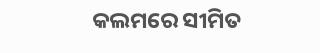କଲମରେ ସୀମିତ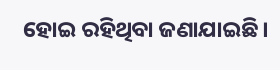ହୋଇ ରହିଥିବା ଜଣାଯାଇଛି।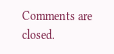Comments are closed.